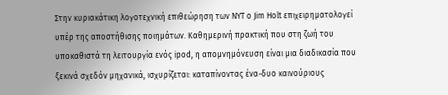Στην κυριακάτικη λογοτεχνική επιθεώρηση των NYT ο Jim Holt επιχειρηματολογεί υπέρ της αποστήθισης ποιημάτων. Καθημερινή πρακτική που στη ζωή του υποκαθιστά τη λειτουργία ενός ipod, η απομνημόνευση είναι μια διαδικασία που ξεκινά σχεδόν μηχανικά, ισχυρίζεται: καταπίνοντας ένα-δυο καινούριους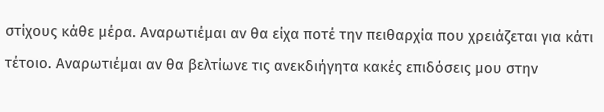στίχους κάθε μέρα. Αναρωτιέμαι αν θα είχα ποτέ την πειθαρχία πoυ χρειάζεται για κάτι τέτοιο. Αναρωτιέμαι αν θα βελτίωνε τις ανεκδιήγητα κακές επιδόσεις μου στην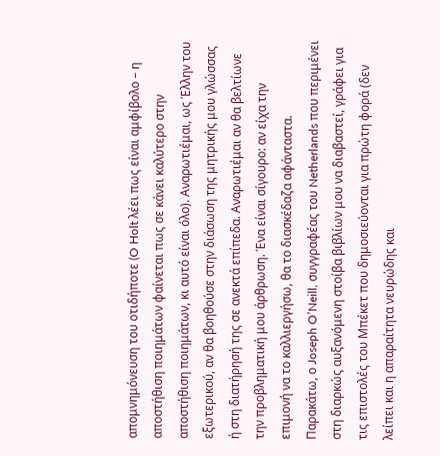απομνημόνευση του οτιδήποτε (O Holt λέει πως είναι αμφίβολο – η αποστήθιση ποιημάτων φαίνεται πως σε κάνει καλύτερο στην αποστήθιση ποιημάτων, κι αυτό είναι όλο). Αναρωτιέμαι, ως Έλλην του εξωτερικού, αν θα βοηθούσε στην διάσωση της μητρικής μου γλώσσας ή στη διατήρησή της σε ανεκτά επίπεδα. Αναρωτιέμαι αν θα βελτίωνε την προβληματική μου άρθρωση. Ένα είναι σίγουρο: αν είχα την επιμονή να το καλλιεργήσω, θα το διασκέδαζα αφάνταστα.
Παρακάτω, ο Joseph O’Neill, συγγραφέας του Netherlands που περιμένει στη διαρκώς αυξανόμενη στοίβα βιβλίων μου να διαβαστεί, γράφει για τις επιστολές του Μπέκετ που δημοσιεύονται για πρώτη φορά (δεν λείπει και η απαραίτητα νευρώδης και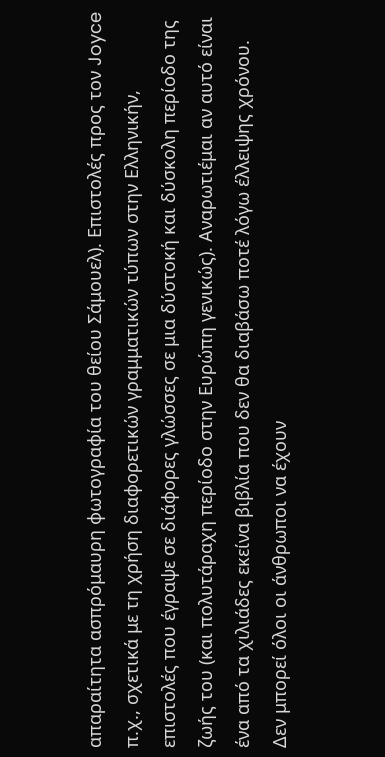απαραίτητα ασπρόμαυρη φωτογραφία του θείου Σάμουελ). Επιστολές προς τον Joyce π.χ., σχετικά με τη χρήση διαφορετικών γραμματικών τύπων στην Ελληνικήν, επιστολές που έγραψε σε διάφορες γλώσσες σε μια δύστοκή και δύσκολη περίοδο της ζωής του (και πολυτάραχη περίοδο στην Ευρώπη γενικώς). Αναρωτιέμαι αν αυτό είναι ένα από τα χιλιάδες εκείνα βιβλία που δεν θα διαβάσω ποτέ λόγω έλλειψης χρόνου. Δεν μπορεί όλοι οι άνθρωποι να έχουν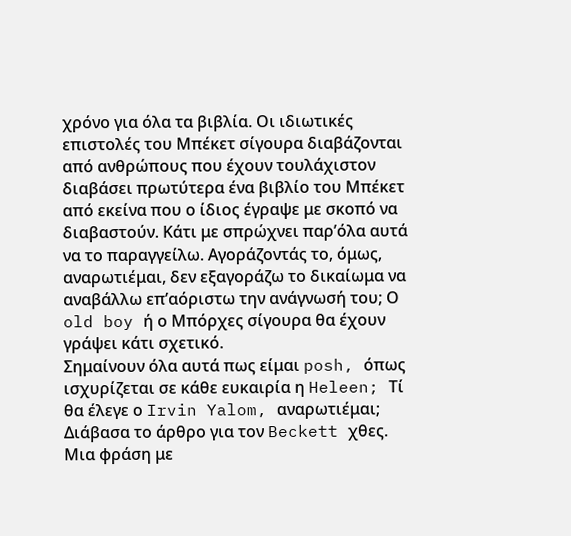χρόνο για όλα τα βιβλία. Οι ιδιωτικές επιστολές του Μπέκετ σίγουρα διαβάζονται από ανθρώπους που έχουν τουλάχιστον διαβάσει πρωτύτερα ένα βιβλίο του Μπέκετ από εκείνα που ο ίδιος έγραψε με σκοπό να διαβαστούν. Κάτι με σπρώχνει παρ’όλα αυτά να το παραγγείλω. Αγοράζοντάς το, όμως, αναρωτιέμαι, δεν εξαγοράζω το δικαίωμα να αναβάλλω επ’αόριστω την ανάγνωσή του; Ο old boy ή ο Μπόρχες σίγουρα θα έχουν γράψει κάτι σχετικό.
Σημαίνουν όλα αυτά πως είμαι posh, όπως ισχυρίζεται σε κάθε ευκαιρία η Heleen; Τί θα έλεγε ο Irvin Yalom, αναρωτιέμαι;
Διάβασα το άρθρο για τον Beckett χθες. Μια φράση με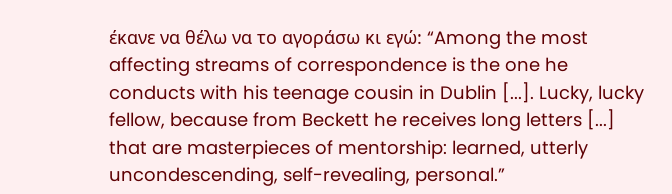έκανε να θέλω να το αγοράσω κι εγώ: “Among the most affecting streams of correspondence is the one he conducts with his teenage cousin in Dublin [...]. Lucky, lucky fellow, because from Beckett he receives long letters [...] that are masterpieces of mentorship: learned, utterly uncondescending, self-revealing, personal.”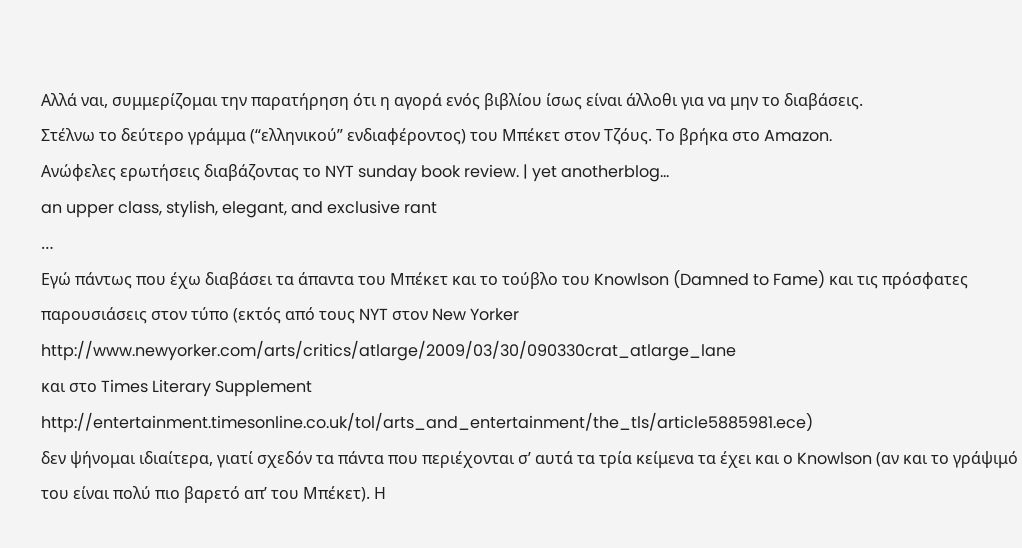Αλλά ναι, συμμερίζομαι την παρατήρηση ότι η αγορά ενός βιβλίου ίσως είναι άλλοθι για να μην το διαβάσεις.
Στέλνω το δεύτερο γράμμα (“ελληνικού” ενδιαφέροντος) του Μπέκετ στον Τζόυς. Το βρήκα στο Amazon.
Ανώφελες ερωτήσεις διαβάζοντας το NYT sunday book review. | yet anotherblog…
an upper class, stylish, elegant, and exclusive rant
…
Εγώ πάντως που έχω διαβάσει τα άπαντα του Μπέκετ και το τούβλο του Knowlson (Damned to Fame) και τις πρόσφατες παρουσιάσεις στον τύπο (εκτός από τους NYT στον New Yorker
http://www.newyorker.com/arts/critics/atlarge/2009/03/30/090330crat_atlarge_lane
και στο Times Literary Supplement
http://entertainment.timesonline.co.uk/tol/arts_and_entertainment/the_tls/article5885981.ece)
δεν ψήνομαι ιδιαίτερα, γιατί σχεδόν τα πάντα που περιέχονται σ’ αυτά τα τρία κείμενα τα έχει και ο Knowlson (αν και το γράψιμό του είναι πολύ πιο βαρετό απ’ του Μπέκετ). Η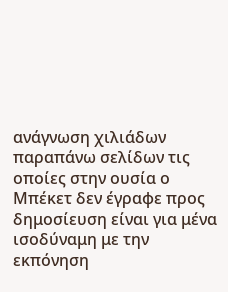ανάγνωση χιλιάδων παραπάνω σελίδων τις οποίες στην ουσία ο Μπέκετ δεν έγραφε προς δημοσίευση είναι για μένα ισοδύναμη με την εκπόνηση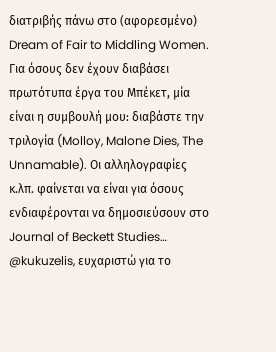διατριβής πάνω στο (αφορεσμένο) Dream of Fair to Middling Women.
Για όσους δεν έχουν διαβάσει πρωτότυπα έργα του Μπέκετ, μία είναι η συμβουλή μου: διαβάστε την τριλογία (Molloy, Malone Dies, The Unnamable). Οι αλληλογραφίες κ.λπ. φαίνεται να είναι για όσους ενδιαφέρονται να δημοσιεύσουν στο Journal of Beckett Studies…
@kukuzelis, ευχαριστώ για το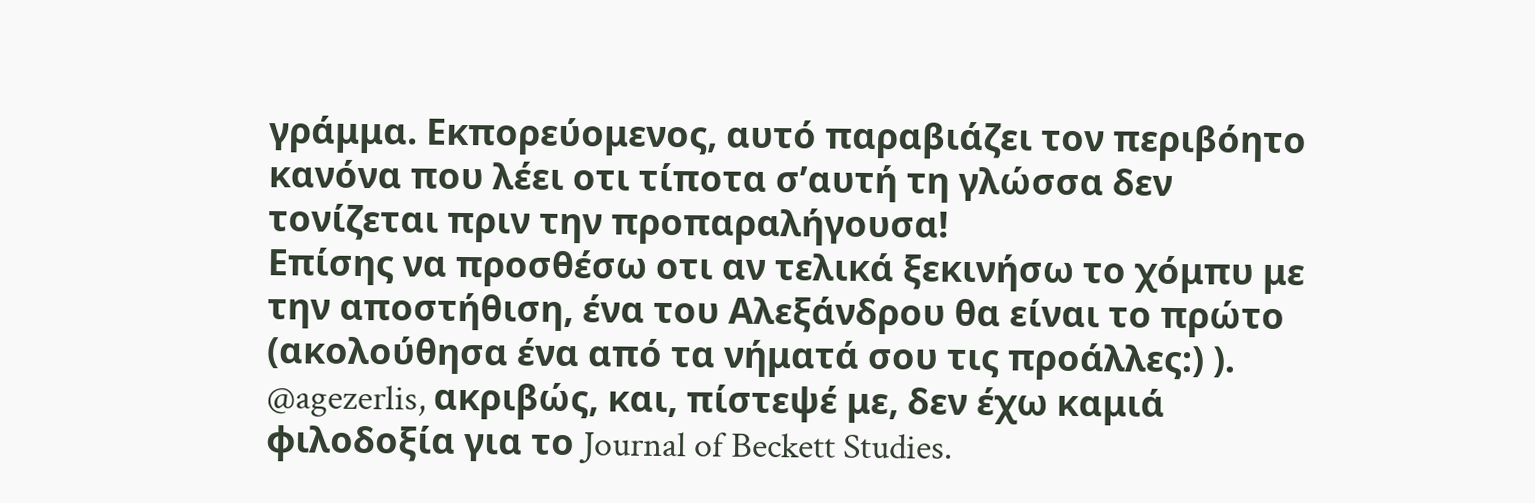γράμμα. Εκπορεύομενος, αυτό παραβιάζει τον περιβόητο κανόνα που λέει οτι τίποτα σ’αυτή τη γλώσσα δεν τονίζεται πριν την προπαραλήγουσα!
Επίσης να προσθέσω οτι αν τελικά ξεκινήσω το χόμπυ με την αποστήθιση, ένα του Αλεξάνδρου θα είναι το πρώτο (ακολούθησα ένα από τα νήματά σου τις προάλλες:) ).
@agezerlis, ακριβώς, και, πίστεψέ με, δεν έχω καμιά φιλοδοξία για το Journal of Beckett Studies.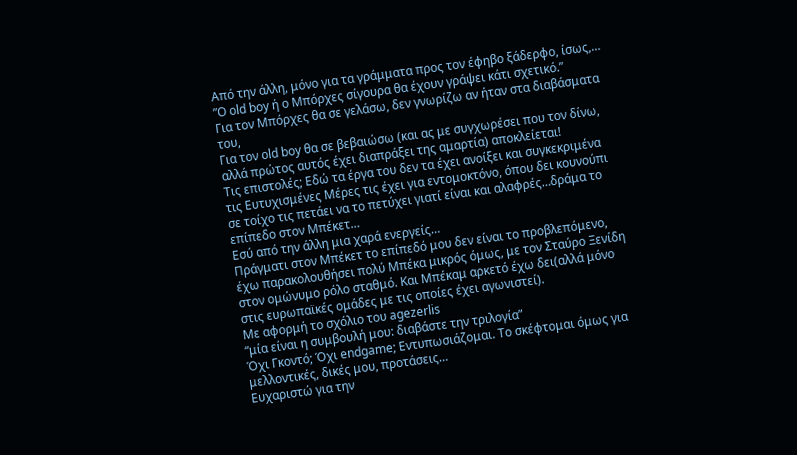Από την άλλη, μόνο για τα γράμματα προς τον έφηβο ξάδερφο, ίσως,…
”Ο old boy ή ο Μπόρχες σίγουρα θα έχουν γράψει κάτι σχετικό.”
Για τον Μπόρχες θα σε γελάσω, δεν γνωρίζω αν ήταν στα διαβάσματα του,
Για τον old boy θα σε βεβαιώσω (και ας με συγχωρέσει που τον δίνω, αλλά πρώτος αυτός έχει διαπράξει της αμαρτία) αποκλείεται!
Τις επιστολές; Εδώ τα έργα του δεν τα έχει ανοίξει και συγκεκριμένα τις Ευτυχισμένες Μέρες τις έχει για εντομοκτόνο, όπου δει κουνούπι σε τοίχο τις πετάει να το πετύχει γιατί είναι και αλαφρές…δράμα το επίπεδο στον Μπέκετ…
Εσύ από την άλλη μια χαρά ενεργείς…
Πράγματι στον Μπέκετ το επίπεδό μου δεν είναι το προβλεπόμενο, έχω παρακολουθήσει πολύ Μπέκα μικρός όμως, με τον Σταύρο Ξενίδη στον ομώνυμο ρόλο σταθμό. Και Μπέκαμ αρκετό έχω δει(αλλά μόνο στις ευρωπαϊκές ομάδες με τις οποίες έχει αγωνιστεί).
Με αφορμή το σχόλιο του agezerlis
“μία είναι η συμβουλή μου: διαβάστε την τριλογία”
Όχι Γκοντό; Όχι endgame; Εντυπωσιάζομαι. Το σκέφτομαι όμως για μελλοντικές, δικές μου, προτάσεις…
Ευχαριστώ για την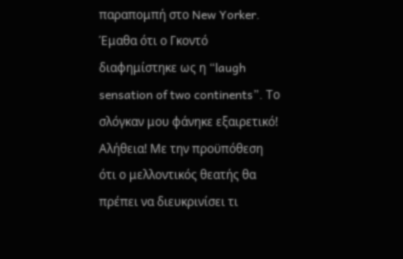παραπομπή στο New Yorker. Έμαθα ότι ο Γκοντό διαφημίστηκε ως η “laugh sensation of two continents”. Το σλόγκαν μου φάνηκε εξαιρετικό! Αλήθεια! Με την προϋπόθεση ότι ο μελλοντικός θεατής θα πρέπει να διευκρινίσει τι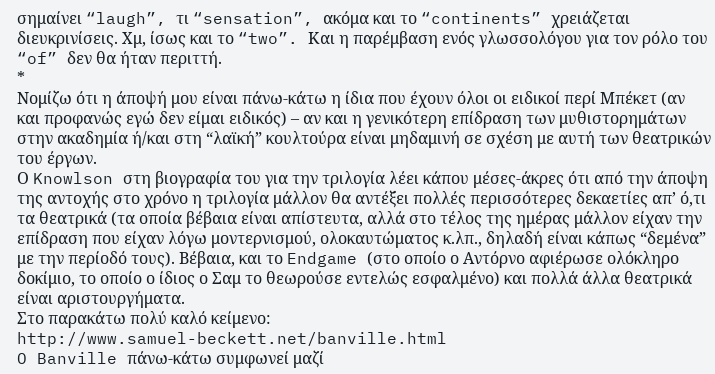σημαίνει “laugh”, τι “sensation”, ακόμα και το “continents” χρειάζεται διευκρινίσεις. Χμ, ίσως και το “two”. Και η παρέμβαση ενός γλωσσολόγου για τον ρόλο του “of” δεν θα ήταν περιττή.
*
Νομίζω ότι η άποψή μου είναι πάνω-κάτω η ίδια που έχουν όλοι οι ειδικοί περί Μπέκετ (αν και προφανώς εγώ δεν είμαι ειδικός) – αν και η γενικότερη επίδραση των μυθιστορημάτων στην ακαδημία ή/και στη “λαϊκή” κουλτούρα είναι μηδαμινή σε σχέση με αυτή των θεατρικών του έργων.
Ο Knowlson στη βιογραφία του για την τριλογία λέει κάπου μέσες-άκρες ότι από την άποψη της αντοχής στο χρόνο η τριλογία μάλλον θα αντέξει πολλές περισσότερες δεκαετίες απ’ ό,τι τα θεατρικά (τα οποία βέβαια είναι απίστευτα, αλλά στο τέλος της ημέρας μάλλον είχαν την επίδραση που είχαν λόγω μοντερνισμού, ολοκαυτώματος κ.λπ., δηλαδή είναι κάπως “δεμένα” με την περίοδό τους). Βέβαια, και το Endgame (στο οποίο ο Αντόρνο αφιέρωσε ολόκληρο δοκίμιο, το οποίο ο ίδιος ο Σαμ το θεωρούσε εντελώς εσφαλμένο) και πολλά άλλα θεατρικά είναι αριστουργήματα.
Στο παρακάτω πολύ καλό κείμενο:
http://www.samuel-beckett.net/banville.html
O Banville πάνω-κάτω συμφωνεί μαζί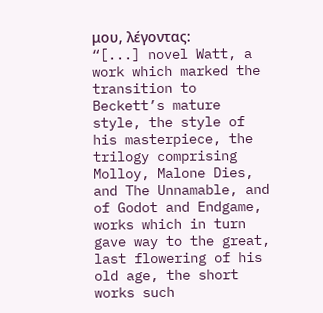μου, λέγοντας:
“[...] novel Watt, a work which marked the transition to Beckett’s mature style, the style of his masterpiece, the trilogy comprising Molloy, Malone Dies, and The Unnamable, and of Godot and Endgame, works which in turn gave way to the great, last flowering of his old age, the short works such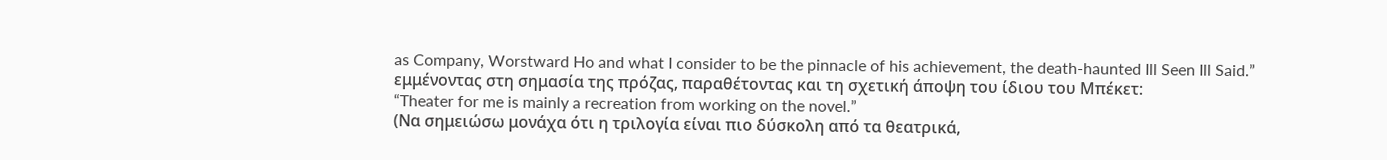as Company, Worstward Ho and what I consider to be the pinnacle of his achievement, the death-haunted Ill Seen Ill Said.”
εμμένοντας στη σημασία της πρόζας, παραθέτοντας και τη σχετική άποψη του ίδιου του Μπέκετ:
“Theater for me is mainly a recreation from working on the novel.”
(Να σημειώσω μονάχα ότι η τριλογία είναι πιο δύσκολη από τα θεατρικά,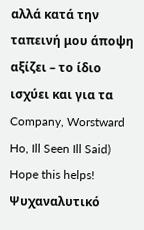αλλά κατά την ταπεινή μου άποψη αξίζει – το ίδιο ισχύει και για τα Company, Worstward Ho, Ill Seen Ill Said)
Hope this helps!
Ψυχαναλυτικό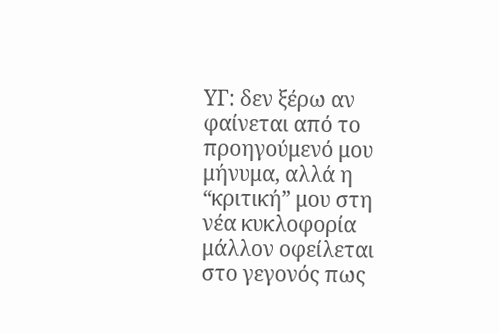ΥΓ: δεν ξέρω αν φαίνεται από το προηγούμενό μου μήνυμα, αλλά η “κριτική” μου στη νέα κυκλοφορία μάλλον οφείλεται στο γεγονός πως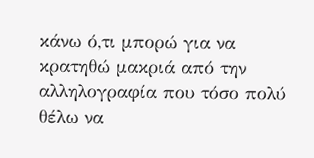κάνω ό,τι μπορώ για να κρατηθώ μακριά από την αλληλογραφία που τόσο πολύ θέλω να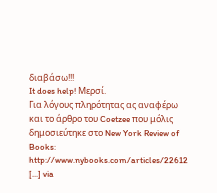διαβάσω!!!
It does help! Μερσί.
Για λόγους πληρότητας ας αναφέρω και το άρθρο του Coetzee που μόλις δημοσιεύτηκε στο New York Review of Books:
http://www.nybooks.com/articles/22612
[...] via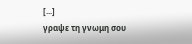[...]
γραψε τη γνωμη σου